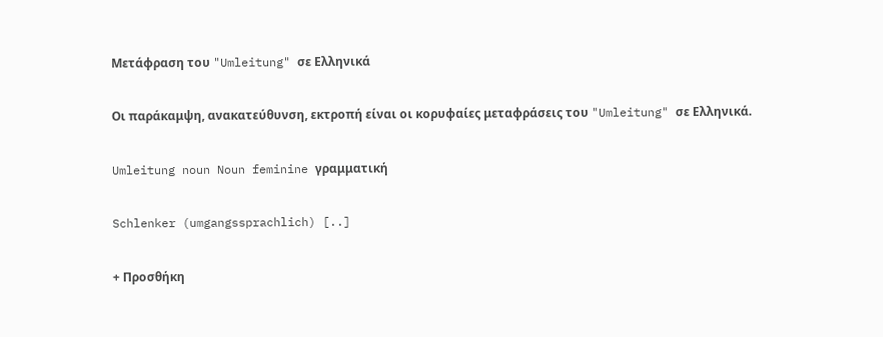Μετάφραση του "Umleitung" σε Ελληνικά

Οι παράκαμψη, ανακατεύθυνση, εκτροπή είναι οι κορυφαίες μεταφράσεις του "Umleitung" σε Ελληνικά.

Umleitung noun Noun feminine γραμματική

Schlenker (umgangssprachlich) [..]

+ Προσθήκη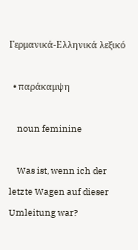Γερμανικά-Ελληνικά λεξικό

  • παράκαμψη

    noun feminine

    Was ist, wenn ich der letzte Wagen auf dieser Umleitung war?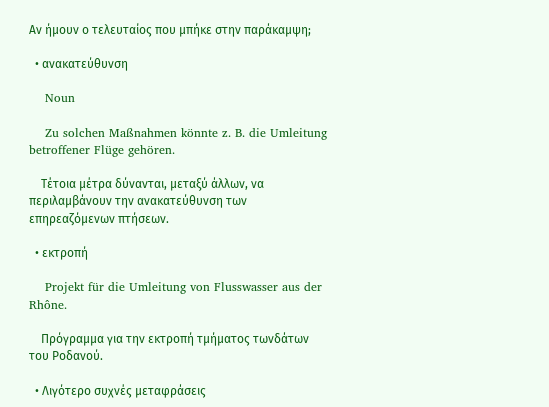Αν ήμουν ο τελευταίος που μπήκε στην παράκαμψη;

  • ανακατεύθυνση

    Noun

    Zu solchen Maßnahmen könnte z. B. die Umleitung betroffener Flüge gehören.

    Τέτοια μέτρα δύνανται, μεταξύ άλλων, να περιλαμβάνουν την ανακατεύθυνση των επηρεαζόμενων πτήσεων.

  • εκτροπή

    Projekt für die Umleitung von Flusswasser aus der Rhône.

    Πρόγραμμα για την εκτροπή τμήματος τωνδάτων του Ροδανού.

  • Λιγότερο συχνές μεταφράσεις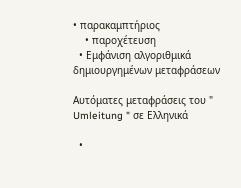• παρακαμπτήριος
    • παροχέτευση
  • Εμφάνιση αλγοριθμικά δημιουργημένων μεταφράσεων

Αυτόματες μεταφράσεις του " Umleitung " σε Ελληνικά

  •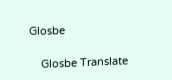Glosbe

    Glosbe Translate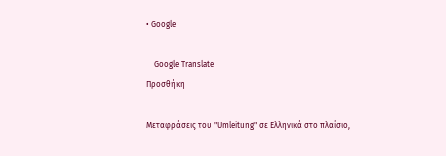• Google

    Google Translate
Προσθήκη

Μεταφράσεις του "Umleitung" σε Ελληνικά στο πλαίσιο,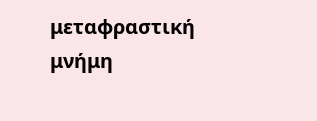μεταφραστική μνήμη